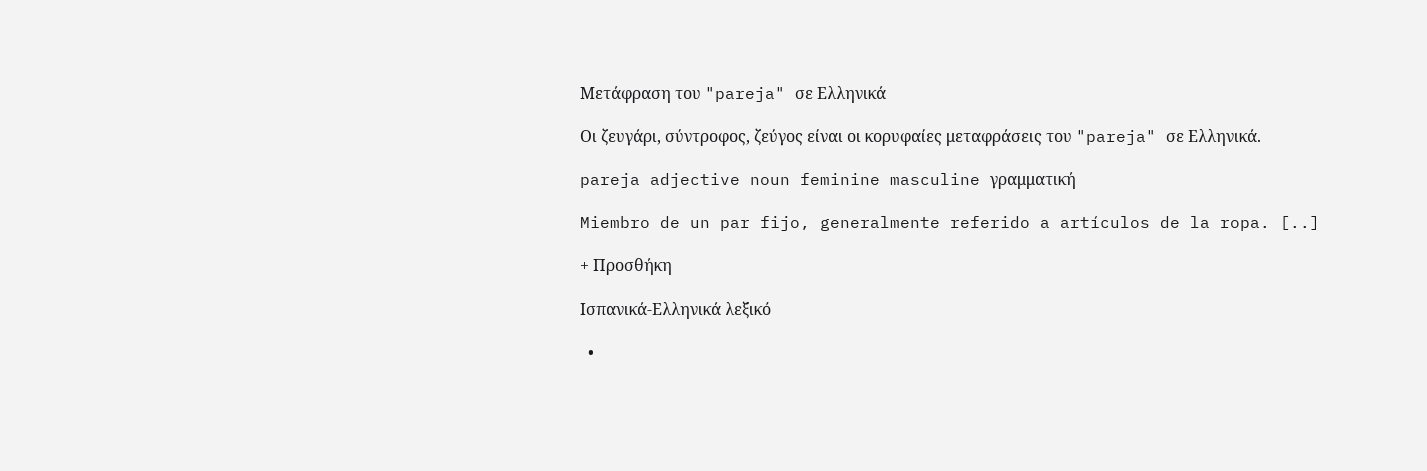Μετάφραση του "pareja" σε Ελληνικά

Οι ζευγάρι, σύντροφος, ζεύγος είναι οι κορυφαίες μεταφράσεις του "pareja" σε Ελληνικά.

pareja adjective noun feminine masculine γραμματική

Miembro de un par fijo, generalmente referido a artículos de la ropa. [..]

+ Προσθήκη

Ισπανικά-Ελληνικά λεξικό

  •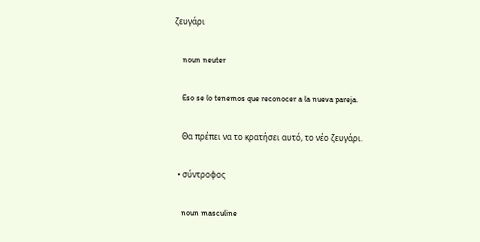ζευγάρι

    noun neuter

    Eso se lo tenemos que reconocer a la nueva pareja.

    Θα πρέπει να το κρατήσει αυτό, το νέο ζευγάρι.

  • σύντροφος

    noun masculine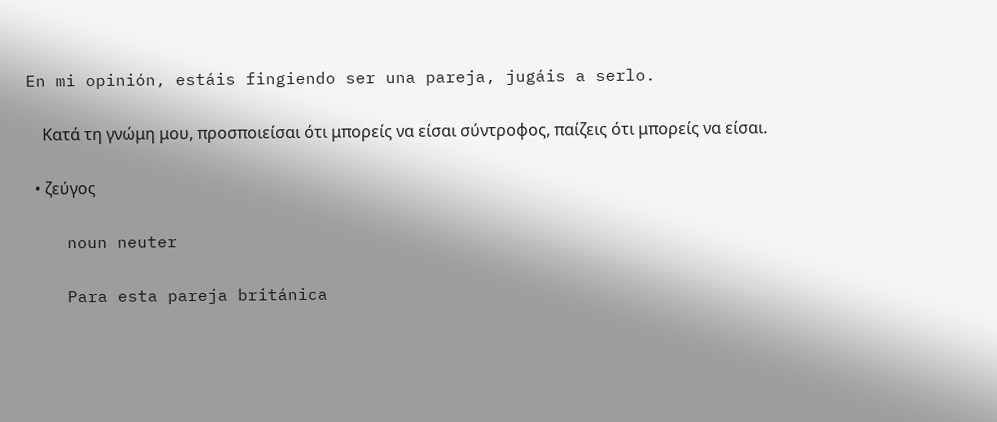En mi opinión, estáis fingiendo ser una pareja, jugáis a serlo.

    Κατά τη γνώμη μου, προσποιείσαι ότι μπορείς να είσαι σύντροφος, παίζεις ότι μπορείς να είσαι.

  • ζεύγος

    noun neuter

    Para esta pareja británica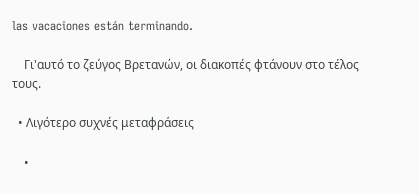las vacaciones están terminando.

    Γι'αυτό το ζεύγος Βρετανών, οι διακοπές φτάνουν στο τέλος τους.

  • Λιγότερο συχνές μεταφράσεις

    •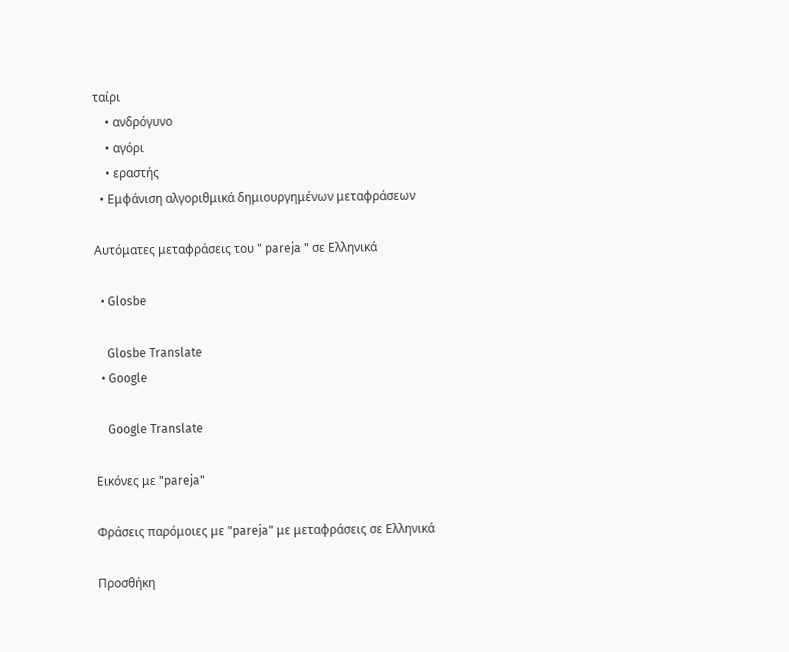ταίρι
    • ανδρόγυνο
    • αγόρι
    • εραστής
  • Εμφάνιση αλγοριθμικά δημιουργημένων μεταφράσεων

Αυτόματες μεταφράσεις του " pareja " σε Ελληνικά

  • Glosbe

    Glosbe Translate
  • Google

    Google Translate

Εικόνες με "pareja"

Φράσεις παρόμοιες με "pareja" με μεταφράσεις σε Ελληνικά

Προσθήκη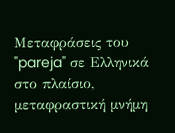Μεταφράσεις του "pareja" σε Ελληνικά στο πλαίσιο, μεταφραστική μνήμη